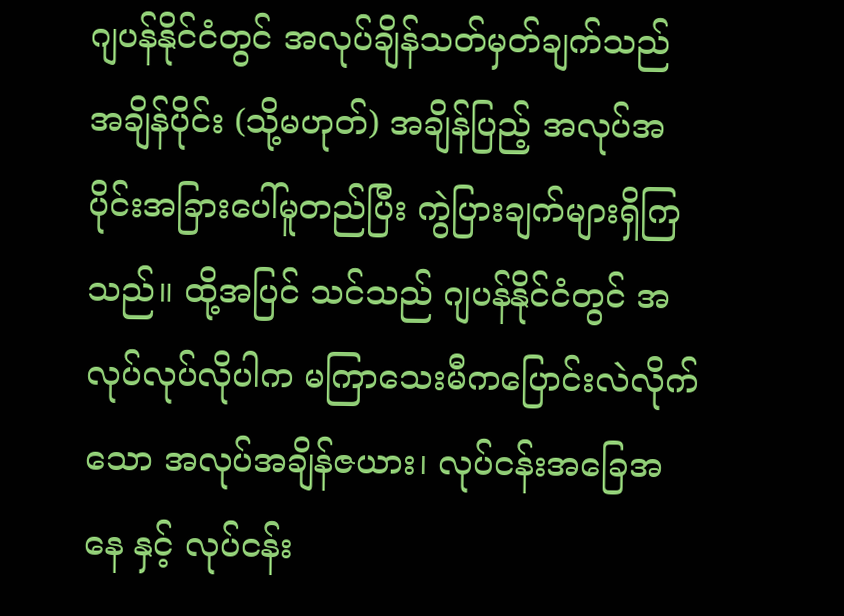ဂျပန်နိုင်ငံတွင် အလုပ်ချိန်သတ်မှတ်ချက်သည် အချိန်ပိုင်း (သို့မဟုတ်) အချိန်ပြည့် အလုပ်အပိုင်းအခြားပေါ်မူတည်ပြီး ကွဲပြားချက်များရှိကြသည်။ ထို့အပြင် သင်သည် ဂျပန်နိုင်ငံတွင် အလုပ်လုပ်လိုပါက မကြာသေးမီကပြောင်းလဲလိုက်သော အလုပ်အချိန်ဇယား၊ လုပ်ငန်းအခြေအနေ နှင့် လုပ်ငန်း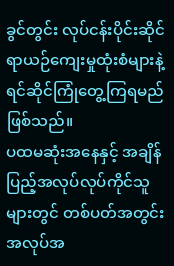ခွင်တွင်း လုပ်ငန်းပိုင်းဆိုင်ရာယဉ်ကျေးမှုထုံးစံများနဲ့ ရင်ဆိုင်ကြုံတွေ့ကြရမည်ဖြစ်သည်။
ပထမဆုံးအနေနှင့် အချိန်ပြည့်အလုပ်လုပ်ကိုင်သူများတွင် တစ်ပတ်အတွင်းအလုပ်အ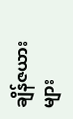ချိန်ဇယားများ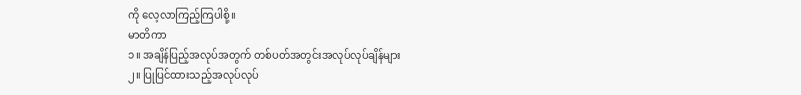ကို လေ့လာကြည့်ကြပါစို့။
မာတိကာ
၁။ အချိန်ပြည့်အလုပ်အတွက် တစ်ပတ်အတွင်းအလုပ်လုပ်ချိန်များ
၂။ ပြုပြင်ထားသည့်အလုပ်လုပ်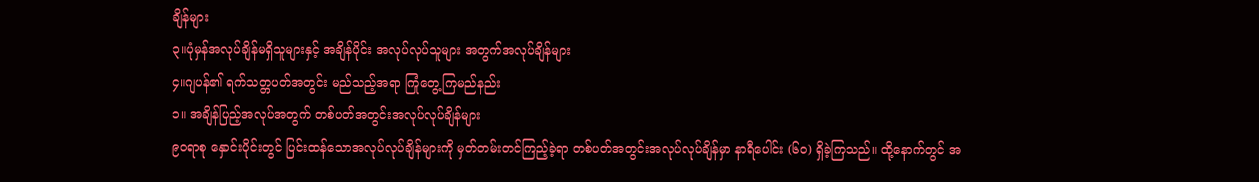ချိန်များ
၃။ပုံမှန်အလုပ်ချိန်မရှိသူများနှင့် အချိန်ပိုင်း အလုပ်လုပ်သူများ အတွက်အလုပ်ချိန်များ
၄။ဂျပန်၏ ရက်သတ္တပတ်အတွင်း မည်သည့်အရာ ကြုံတွေ့ကြမည်နည်း
၁။ အချိန်ပြည့်အလုပ်အတွက် တစ်ပတ်အတွင်းအလုပ်လုပ်ချိန်များ
၉၀ရာစု နှောင်းပိုင်းတွင် ပြင်းထန်သောအလုပ်လုပ်ချိန်များကို မှတ်တမ်းတင်ကြည့်ခဲ့ရာ တစ်ပတ်အတွင်းအလုပ်လုပ်ချိန်မှာ နာရီပေါင်း (၆၀) ရှိခဲ့ကြသည်။ ထို့နောက်တွင် အ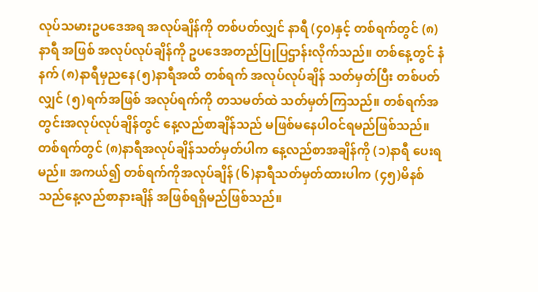လုပ်သမားဥပဒေအရ အလုပ်ချိန်ကို တစ်ပတ်လျှင် နာရီ (၄၀)နှင့် တစ်ရက်တွင် (၈)နာရီ အဖြစ် အလုပ်လုပ်ချိန်ကို ဥပဒေအတည်ပြုပြဌာန်းလိုက်သည်။ တစ်နေ့တွင် နံနက် (၈)နာရီမှညနေ(၅)နာရီအထိ တစ်ရက် အလုပ်လုပ်ချိန် သတ်မှတ်ပြီး တစ်ပတ်လျှင် (၅)ရက်အဖြစ် အလုပ်ရက်ကို တသမတ်ထဲ သတ်မှတ်ကြသည်။ တစ်ရက်အတွင်းအလုပ်လုပ်ချိန်တွင် နေ့လည်စာချိန်သည် မဖြစ်မနေပါဝင်ရမည်ဖြစ်သည်။ တစ်ရက်တွင် (၈)နာရီအလုပ်ချိန်သတ်မှတ်ပါက နေ့လည်စာအချိန်ကို (၁)နာရီ ပေးရမည်။ အကယ်၍ တစ်ရက်ကိုအလုပ်ချိန် (၆)နာရီသတ်မှတ်ထားပါက (၄၅)မိနစ်သည်နေ့လည်စာနားချိန် အဖြစ်ရရှိမည်ဖြစ်သည်။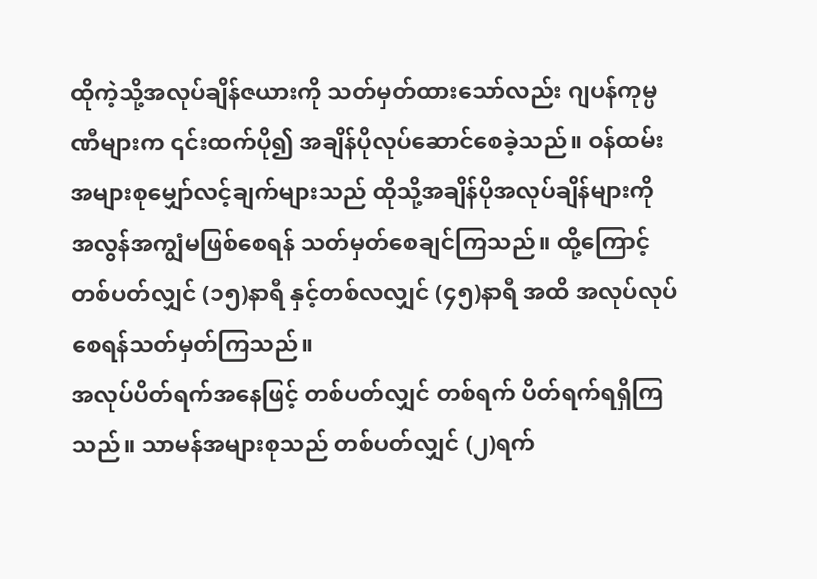ထိုကဲ့သို့အလုပ်ချိန်ဇယားကို သတ်မှတ်ထားသော်လည်း ဂျပန်ကုမ္ပဏီများက ၎င်းထက်ပို၍ အချိန်ပိုလုပ်ဆောင်စေခဲ့သည်။ ဝန်ထမ်းအများစုမျှော်လင့်ချက်များသည် ထိုသို့အချိန်ပိုအလုပ်ချိန်များကို အလွန်အကျွံမဖြစ်စေရန် သတ်မှတ်စေချင်ကြသည်။ ထို့ကြောင့် တစ်ပတ်လျှင် (၁၅)နာရီ နှင့်တစ်လလျှင် (၄၅)နာရီ အထိ အလုပ်လုပ်စေရန်သတ်မှတ်ကြသည်။
အလုပ်ပိတ်ရက်အနေဖြင့် တစ်ပတ်လျှင် တစ်ရက် ပိတ်ရက်ရရှိကြသည်။ သာမန်အများစုသည် တစ်ပတ်လျှင် (၂)ရက်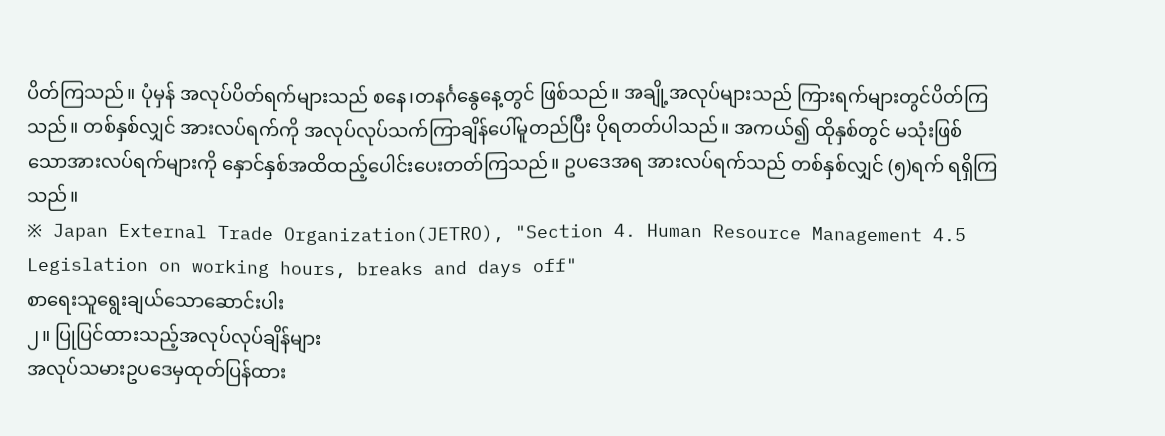ပိတ်ကြသည်။ ပုံမှန် အလုပ်ပိတ်ရက်များသည် စနေ၊တနင်္ဂနွေနေ့တွင် ဖြစ်သည်။ အချို့အလုပ်များသည် ကြားရက်များတွင်ပိတ်ကြသည်။ တစ်နှစ်လျှင် အားလပ်ရက်ကို အလုပ်လုပ်သက်ကြာချိန်ပေါ်မူတည်ပြီး ပိုရတတ်ပါသည်။ အကယ်၍ ထိုနှစ်တွင် မသုံးဖြစ်သောအားလပ်ရက်များကို နှောင်နှစ်အထိထည့်ပေါင်းပေးတတ်ကြသည်။ ဥပဒေအရ အားလပ်ရက်သည် တစ်နှစ်လျှင် (၅)ရက် ရရှိကြသည်။
※ Japan External Trade Organization(JETRO), "Section 4. Human Resource Management 4.5 Legislation on working hours, breaks and days off"
စာရေးသူရွေးချယ်သောဆောင်းပါး
၂။ ပြုပြင်ထားသည့်အလုပ်လုပ်ချိန်များ
အလုပ်သမားဥပဒေမှထုတ်ပြန်ထား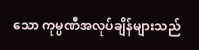သော ကုမ္ပဏီအလုပ်ချိန်များသည်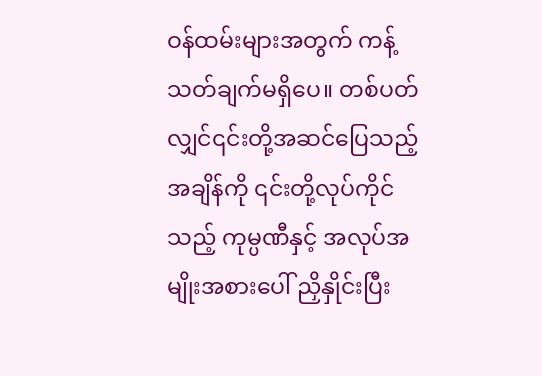ဝန်ထမ်းများအတွက် ကန့်သတ်ချက်မရှိပေ။ တစ်ပတ်လျှင်၎င်းတို့အဆင်ပြေသည့် အချိန်ကို ၎င်းတို့လုပ်ကိုင်သည့် ကုမ္ပဏီနှင့် အလုပ်အမျိုးအစားပေါ် ညှိနှိုင်းပြီး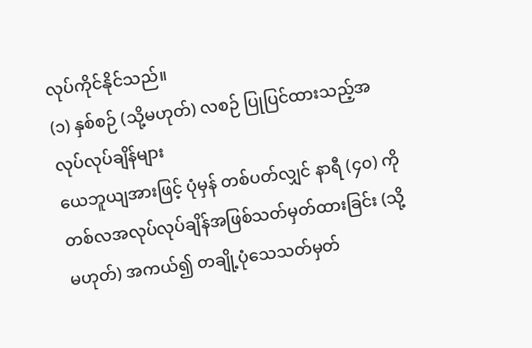လုပ်ကိုင်နိုင်သည်။
(၁) နှစ်စဉ် (သို့မဟုတ်) လစဉ် ပြုပြင်ထားသည့်အလုပ်လုပ်ချိန်များ
ယေဘူယျအားဖြင့် ပုံမှန် တစ်ပတ်လျှင် နာရီ (၄၀) ကို တစ်လအလုပ်လုပ်ချိန်အဖြစ်သတ်မှတ်ထားခြင်း (သို့မဟုတ်) အကယ်၍ တချို့ပုံသေသတ်မှတ်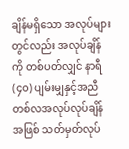ချိန်မရှိသော အလုပ်များတွင်လည်း အလုပ်ချိန်ကို တစ်ပတ်လျှင် နာရီ(၄၀) ပျမ်းမျှနှင့်အညီ တစ်လအလုပ်လုပ်ချိန်အဖြစ် သတ်မှတ်လုပ်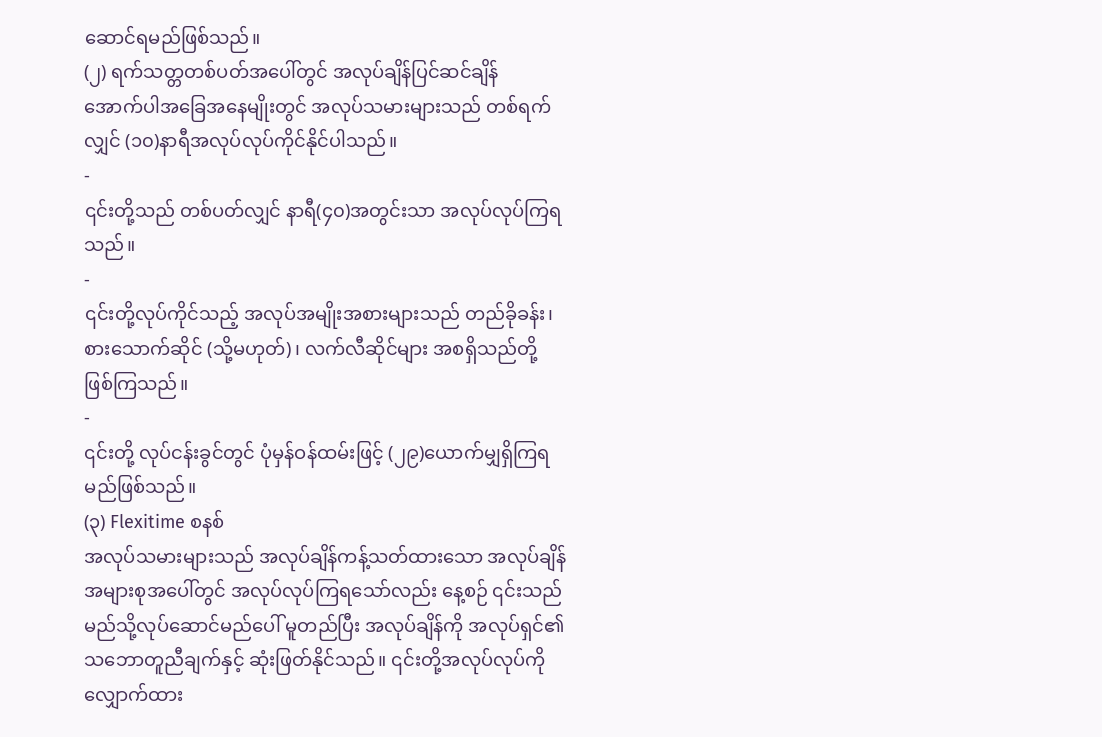ဆောင်ရမည်ဖြစ်သည်။
(၂) ရက်သတ္တတစ်ပတ်အပေါ်တွင် အလုပ်ချိန်ပြင်ဆင်ချိန်
အောက်ပါအခြေအနေမျိုးတွင် အလုပ်သမားများသည် တစ်ရက်လျှင် (၁၀)နာရီအလုပ်လုပ်ကိုင်နိုင်ပါသည်။
-
၎င်းတို့သည် တစ်ပတ်လျှင် နာရီ(၄၀)အတွင်းသာ အလုပ်လုပ်ကြရသည်။
-
၎င်းတို့လုပ်ကိုင်သည့် အလုပ်အမျိုးအစားများသည် တည်ခိုခန်း၊ စားသောက်ဆိုင် (သို့မဟုတ်)၊ လက်လီဆိုင်များ အစရှိသည်တို့ဖြစ်ကြသည်။
-
၎င်းတို့ လုပ်ငန်းခွင်တွင် ပုံမှန်ဝန်ထမ်းဖြင့် (၂၉)ယောက်မျှရှိကြရမည်ဖြစ်သည်။
(၃) Flexitime စနစ်
အလုပ်သမားများသည် အလုပ်ချိန်ကန့်သတ်ထားသော အလုပ်ချိန်အများစုအပေါ်တွင် အလုပ်လုပ်ကြရသော်လည်း နေ့စဉ် ၎င်းသည်မည်သို့လုပ်ဆောင်မည်ပေါ် မူတည်ပြီး အလုပ်ချိန်ကို အလုပ်ရှင်၏သဘောတူညီချက်နှင့် ဆုံးဖြတ်နိုင်သည်။ ၎င်းတို့အလုပ်လုပ်ကို လျှောက်ထား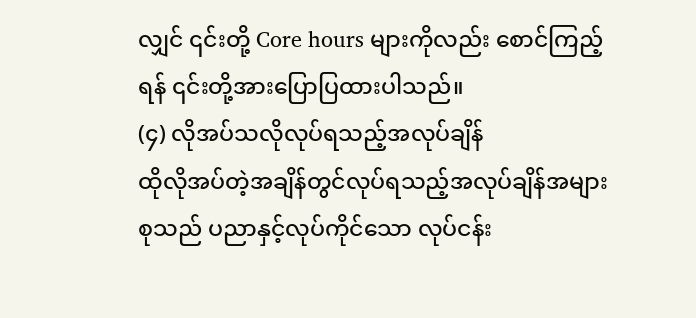လျှင် ၎င်းတို့ Core hours များကိုလည်း စောင်ကြည့်ရန် ၎င်းတို့အားပြောပြထားပါသည်။
(၄) လိုအပ်သလိုလုပ်ရသည့်အလုပ်ချိန်
ထိုလိုအပ်တဲ့အချိန်တွင်လုပ်ရသည့်အလုပ်ချိန်အများစုသည် ပညာနှင့်လုပ်ကိုင်သော လုပ်ငန်း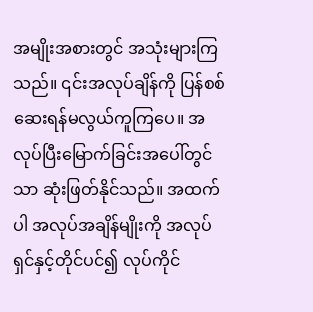အမျိုးအစားတွင် အသုံးများကြသည်။ ၎င်းအလုပ်ချိန်ကို ပြန်စစ်ဆေးရန်မလွယ်ကူကြပေ။ အလုပ်ပြီးမြောက်ခြင်းအပေါ်တွင်သာ ဆုံးဖြတ်နိုင်သည်။ အထက်ပါ အလုပ်အချိန်မျိုးကို အလုပ်ရှင်နှင့်တိုင်ပင်၍ လုပ်ကိုင်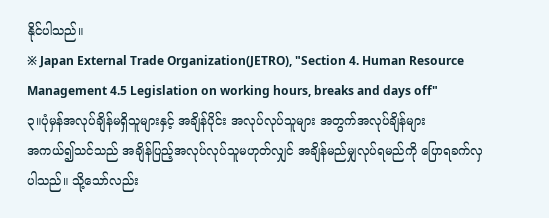နိုင်ပါသည်။
※ Japan External Trade Organization(JETRO), "Section 4. Human Resource Management 4.5 Legislation on working hours, breaks and days off"
၃။ပုံမှန်အလုပ်ချိန်မရှိသူများနှင့် အချိန်ပိုင်း အလုပ်လုပ်သူများ အတွက်အလုပ်ချိန်များ
အကယ်၍သင်သည် အချိန်ပြည့်အလုပ်လုပ်သူမဟုတ်လျှင် အချိန်မည်မျှလုပ်ရမည်ကို ပြောရခက်လှပါသည်။ သို့သော်လည်း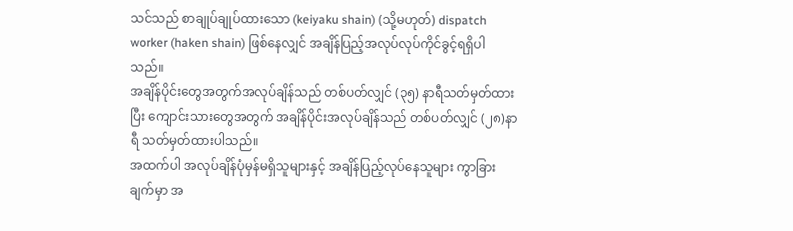သင်သည် စာချုပ်ချုပ်ထားသော (keiyaku shain) (သို့မဟုတ်) dispatch worker (haken shain) ဖြစ်နေလျှင် အချိန်ပြည့်အလုပ်လုပ်ကိုင်ခွင့်ရရှိပါသည်။
အချိန်ပိုင်းတွေအတွက်အလုပ်ချိန်သည် တစ်ပတ်လျှင် (၃၅) နာရီသတ်မှတ်ထားပြီး ကျောင်းသားတွေအတွက် အချိန်ပိုင်းအလုပ်ချိန်သည် တစ်ပတ်လျှင် (၂၈)နာရီ သတ်မှတ်ထားပါသည်။
အထက်ပါ အလုပ်ချိန်ပုံမှန်မရှိသူများနှင့် အချိန်ပြည့်လုပ်နေသူများ ကွာခြားချက်မှာ အ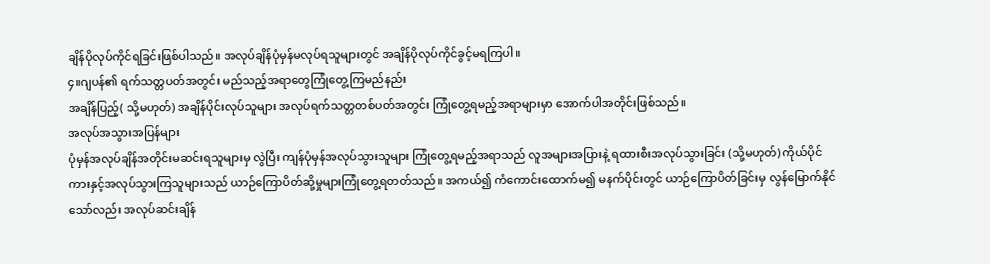ချိန်ပိုလုပ်ကိုင်ရခြင်းဖြစ်ပါသည်။ အလုပ်ချိန်ပုံမှန်မလုပ်ရသူများတွင် အချိန်ပိုလုပ်ကိုင်ခွင့်မရကြပါ။
၄။ဂျပန်၏ ရက်သတ္တပတ်အတွင်း မည်သည့်အရာတွေကြုံတွေ့ကြမည်နည်း
အချိန်ပြည့်( သို့မဟုတ်) အချိန်ပိုင်းလုပ်သူများ အလုပ်ရက်သတ္တတစ်ပတ်အတွင်း ကြုံတွေ့ရမည့်အရာများမှာ အောက်ပါအတိုင်းဖြစ်သည်။
အလုပ်အသွားအပြန်များ
ပုံမှန်အလုပ်ချိန်အတိုင်းမဆင်းရသူများမှ လွဲပြီး ကျန်ပုံမှန်အလုပ်သွားသူများ ကြုံတွေ့ရမည့်အရာသည် လူအများအပြားနဲ့ ရထားစီးအလုပ်သွားခြင်း (သို့မဟုတ်) ကိုယ်ပိုင်ကားနှင့်အလုပ်သွားကြသူများသည် ယာဉ်ကြောပိတ်ဆို့မှုများကြုံတွေ့ရတတ်သည်။ အကယ်၍ ကံကောင်းထောက်မ၍ မနက်ပိုင်းတွင် ယာဉ်ကြောပိတ်ခြင်းမှ လွန်မြောက်နိုင်သော်လည်း အလုပ်ဆင်းချိန်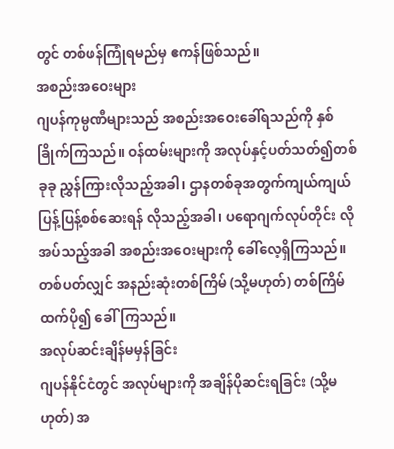တွင် တစ်ဖန်ကြုံရမည်မှ ဧကန်ဖြစ်သည်။
အစည်းအဝေးများ
ဂျပန်ကုမ္ပဏီများသည် အစည်းအဝေးခေါ်ရသည်ကို နှစ်ခြိုက်ကြသည်။ ဝန်ထမ်းများကို အလုပ်နှင့်ပတ်သတ်၍တစ်ခုခု ညွှန်ကြားလိုသည့်အခါ၊ ဌာနတစ်ခုအတွက်ကျယ်ကျယ်ပြန့်ပြန့်စစ်ဆေးရန် လိုသည့်အခါ၊ ပရောဂျက်လုပ်တိုင်း လိုအပ်သည့်အခါ အစည်းအဝေးများကို ခေါ်လေ့ရှိကြသည်။ တစ်ပတ်လျှင် အနည်းဆုံးတစ်ကြိမ် (သို့မဟုတ်) တစ်ကြိမ်ထက်ပို၍ ခေါ်ကြသည်။
အလုပ်ဆင်းချိန်မမှန်ခြင်း
ဂျပန်နိုင်ငံတွင် အလုပ်များကို အချိန်ပိုဆင်းရခြင်း (သို့မဟုတ်) အ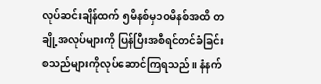လုပ်ဆင်းချိန်ထက် ၅မိနစ်မှ၁၀မိနစ်အထိ တချို့အလုပ်များကို ပြန်ပြီးအစီရင်တင်ခံခြင်း စသည်များကိုလုပ်ဆောင်ကြရသည်။ နံနက်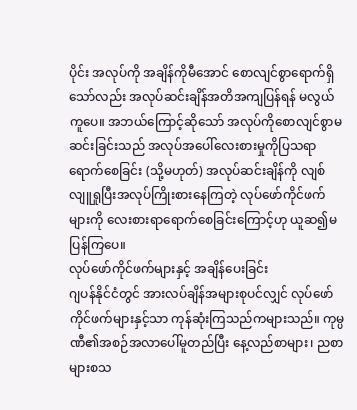ပိုင်း အလုပ်ကို အချိန်ကိုမီအောင် စောလျင်စွာရောက်ရှိသော်လည်း အလုပ်ဆင်းချိန်အတိအကျပြန်ရန် မလွယ်ကူပေ။ အဘယ်ကြောင့်ဆိုသော် အလုပ်ကိုစောလျင်စွာမဆင်းခြင်းသည် အလုပ်အပေါ်လေးစားမှုကိုပြသရာရောက်စေခြင်း (သို့မဟုတ်) အလုပ်ဆင်းချိန်ကို လျစ်လျူရှုပြီးအလုပ်ကြိုးစားနေကြတဲ့ လုပ်ဖော်ကိုင်ဖက်များကို လေးစားရာရောက်စေခြင်းကြောင့်ဟု ယူဆ၍မပြန်ကြပေ။
လုပ်ဖော်ကိုင်ဖက်များနှင့် အချိန်ပေးခြင်း
ဂျပန်နိုင်ငံတွင် အားလပ်ချိန်အများစုပင်လျှင် လုပ်ဖော်ကိုင်ဖက်များနှင့်သာ ကုန်ဆုံးကြသည်ကများသည်။ ကုမ္ပဏီ၏အစဉ်အလာပေါ်မူတည်ပြီး နေ့လည်စာများ၊ ညစာများစသ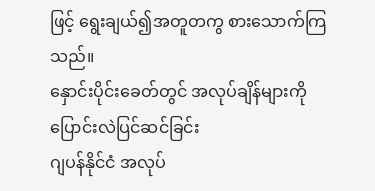ဖြင့် ရွေးချယ်၍အတူတကွ စားသောက်ကြသည်။
နှောင်းပိုင်းခေတ်တွင် အလုပ်ချိန်များကို ပြောင်းလဲပြင်ဆင်ခြင်း
ဂျပန်နိုင်ငံ အလုပ်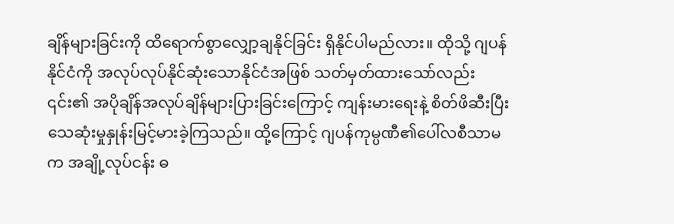ချိန်များခြင်းကို ထိရောက်စွာလျှော့ချနိုင်ခြင်း ရှိနိုင်ပါမည်လား။ ထိုသို့ ဂျပန်နိုင်ငံကို အလုပ်လုပ်နိုင်ဆုံးသောနိုင်ငံအဖြစ် သတ်မှတ်ထားသော်လည်း ၎င်း၏ အပိုချိန်အလုပ်ချိန်များပြားခြင်းကြောင့် ကျန်းမားရေးနဲ့ စိတ်ဖိဆီးပြီး သေဆုံးမှုနှုန်းမြင့်မားခဲ့ကြသည်။ ထို့ကြောင့် ဂျပန်ကုမ္ပဏီ၏ပေါ်လစီသာမက အချို့လုပ်ငန်း ဓ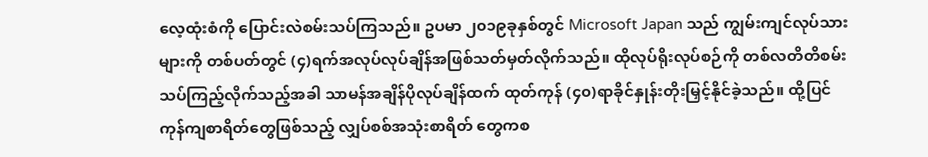လေ့ထုံးစံကို ပြောင်းလဲစမ်းသပ်ကြသည်။ ဥပမာ ၂၀၁၉ခုနှစ်တွင် Microsoft Japan သည် ကျွမ်းကျင်လုပ်သားများကို တစ်ပတ်တွင် (၄)ရက်အလုပ်လုပ်ချိန်အဖြစ်သတ်မှတ်လိုက်သည်။ ထိုလုပ်ရိုးလုပ်စဉ်ကို တစ်လတိတိစမ်းသပ်ကြည့်လိုက်သည့်အခါ သာမန်အချိန်ပိုလုပ်ချိန်ထက် ထုတ်ကုန် (၄၀)ရာခိုင်နှုန်းတိုးမြှင့်နိုင်ခဲ့သည်။ ထို့ပြင် ကုန်ကျစာရိတ်တွေဖြစ်သည့် လျှပ်စစ်အသုံးစာရိတ် တွေကစ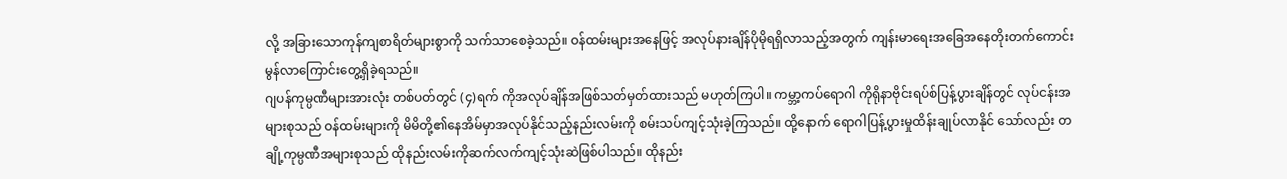လို့ အခြားသောကုန်ကျစာရိတ်များစွာကို သက်သာစေခဲ့သည်။ ဝန်ထမ်းများအနေဖြင့် အလုပ်နားချိန်ပိုမိုရရှိလာသည့်အတွက် ကျန်းမာရေးအခြေအနေတိုးတက်ကောင်းမွန်လာကြောင်းတွေ့ရှိခဲ့ရသည်။
ဂျပန်ကုမ္ပဏီများအားလုံး တစ်ပတ်တွင် (၄)ရက် ကိုအလုပ်ချိန်အဖြစ်သတ်မှတ်ထားသည် မဟုတ်ကြပါ။ ကမ္ဘာ့ကပ်ရောဂါ ကိုရိုနာဗိုင်းရပ်စ်ပြန့်ပွားချိန်တွင် လုပ်ငန်းအများစုသည် ဝန်ထမ်းများကို မိမိတို့၏နေအိမ်မှာအလုပ်နိုင်သည့်နည်းလမ်းကို စမ်းသပ်ကျင့်သုံးခဲ့ကြသည်။ ထို့နောက် ရောဂါပြန့်ပွားမှုထိန်းချုပ်လာနိုင် သော်လည်း တချို့ကုမ္ပဏီအများစုသည် ထိုနည်းလမ်းကိုဆက်လက်ကျင့်သုံးဆဲဖြစ်ပါသည်။ ထိုနည်း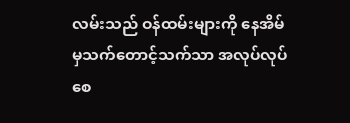လမ်းသည် ဝန်ထမ်းများကို နေအိမ်မှသက်တောင့်သက်သာ အလုပ်လုပ်စေ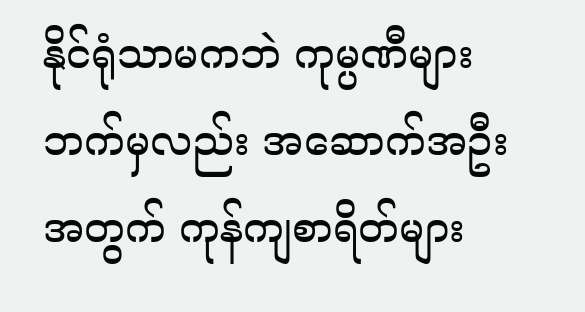နိုင်ရုံသာမကဘဲ ကုမ္ပဏီများဘက်မှလည်း အဆောက်အဦးအတွက် ကုန်ကျစာရိတ်များ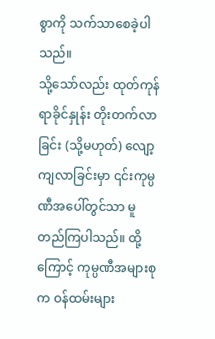စွာကို သက်သာစေခဲ့ပါသည်။
သို့သော်လည်း ထုတ်ကုန် ရာခိုင်နှုန်း တိုးတက်လာခြင်း (သို့မဟုတ်) လျော့ကျလာခြင်းမှာ ၎င်းကုမ္ပဏီအပေါ်တွင်သာ မူတည်ကြပါသည်။ ထို့ကြောင့် ကုမ္ပဏီအများစုက ဝန်ထမ်းများ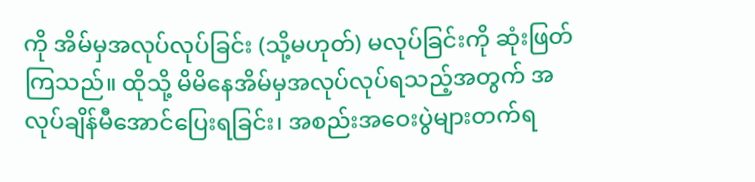ကို အိမ်မှအလုပ်လုပ်ခြင်း (သို့မဟုတ်) မလုပ်ခြင်းကို ဆုံးဖြတ်ကြသည်။ ထိုသို့ မိမိနေအိမ်မှအလုပ်လုပ်ရသည့်အတွက် အလုပ်ချိန်မီအောင်ပြေးရခြင်း၊ အစည်းအဝေးပွဲများတက်ရ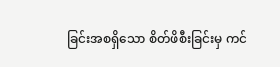ခြင်းအစရှိသော စိတ်ဖိစီးခြင်းမှ ကင်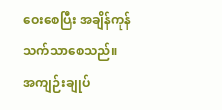ဝေးစေပြီး အချိန်ကုန်သက်သာစေသည်။
အကျဉ်းချုပ်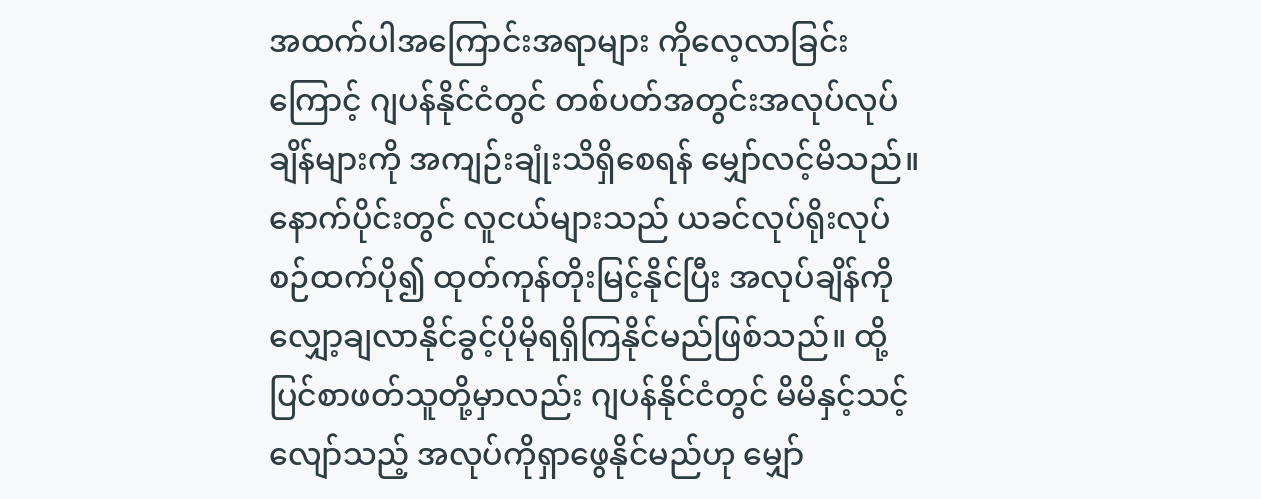အထက်ပါအကြောင်းအရာများ ကိုလေ့လာခြင်းကြောင့် ဂျပန်နိုင်ငံတွင် တစ်ပတ်အတွင်းအလုပ်လုပ်ချိန်များကို အကျဉ်းချုံးသိရှိစေရန် မျှော်လင့်မိသည်။ နောက်ပိုင်းတွင် လူငယ်များသည် ယခင်လုပ်ရိုးလုပ်စဉ်ထက်ပို၍ ထုတ်ကုန်တိုးမြင့်နိုင်ပြီး အလုပ်ချိန်ကိုလျှော့ချလာနိုင်ခွင့်ပိုမိုရရှိကြနိုင်မည်ဖြစ်သည်။ ထို့ပြင်စာဖတ်သူတို့မှာလည်း ဂျပန်နိုင်ငံတွင် မိမိနှင့်သင့်လျော်သည့် အလုပ်ကိုရှာဖွေနိုင်မည်ဟု မျှော်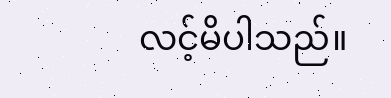လင့်မိပါသည်။